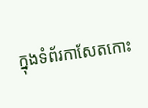ក្នុងទំព័រកាសែតកោះ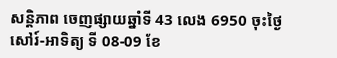សន្តិភាព ចេញផ្សាយឆ្នាំទី 43 លេង 6950 ចុះថ្ងៃសៅរ៍-អាទិត្យ ទី 08-09 ខែ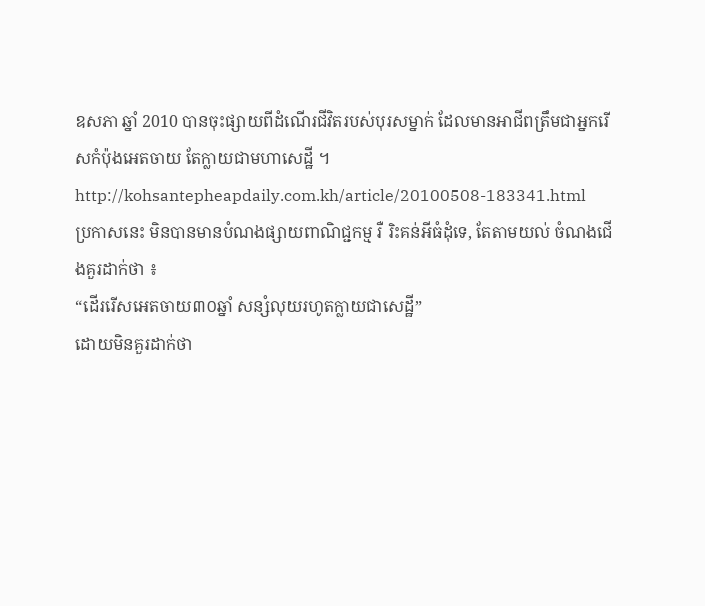ឧសភា ឆ្នាំ 2010 បានចុះផ្សាយពីដំណើរជីវិតរបស់បុរសម្នាក់ ដែលមានអាជីពត្រឹមជាអ្នករើសកំប៉ុងអេតចាយ តែក្លាយជាមហាសេដ្ឋី ។
http://kohsantepheapdaily.com.kh/article/20100508-183341.html
ប្រកាសនេះ មិនបានមានបំណងផ្សាយពាណិជ្ជកម្ម រឺ រិះគន់អីធំដុំទេ, តែតាមយល់ ចំណងជើងគួរដាក់ថា ៖
“ដើររើសអេតចាយ៣០ឆ្នាំ សន្សំលុយរហូតក្លាយជាសេដ្ឋី”
ដោយមិនគួរដាក់ថា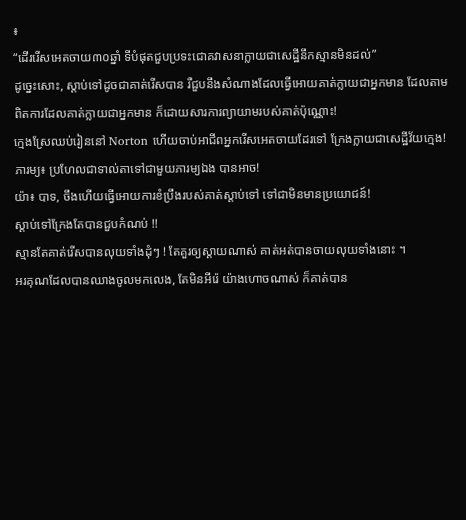៖
“ដើររើសអេតចាយ៣០ឆ្នាំ ទីបំផុតជួបប្រទះជោគវាសនាក្លាយជាសេដ្ឋីនឹកស្មានមិនដល់”
ដូច្នេះសោះ, ស្តាប់ទៅដូចជាគាត់រើសបាន រឺជួបនឹងសំណាងដែលធ្វើអោយគាត់ក្លាយជាអ្នកមាន ដែលតាមពិតការដែលគាត់ក្លាយជាអ្នកមាន ក៏ដោយសារការព្យាយាមរបស់គាត់ប៉ុណ្ណោះ!
ក្មេងស្រែឈប់រៀននៅ Norton ហើយចាប់អាជីពអ្នករើសអេតចាយដែរទៅ ក្រែងក្លាយជាសេដ្ឋីវ័យក្មេង!
ភារម្យ៖ ប្រហែលជាទាល់តាទៅជាមួយភារម្យឯង បានអាច!
យ៉ា៖ បាទ, ចឹងហើយធ្វើអោយការខំប្រឹងរបស់គាត់ស្តាប់ទៅ ទៅជាមិនមានប្រយោជន៍!
ស្តាប់ទៅក្រែងតែបានជួបកំណប់ !!
ស្មានតែគាត់រើសបានលុយទាំងដុំៗ ! តែគួរឲ្យស្ដាយណាស់ គាត់អត់បានចាយលុយទាំងនោះ ។
អរគុណដែលបានឈាងចូលមកលេង, តែមិនអីរ៉េ យ៉ាងហោចណាស់ ក៏គាត់បាន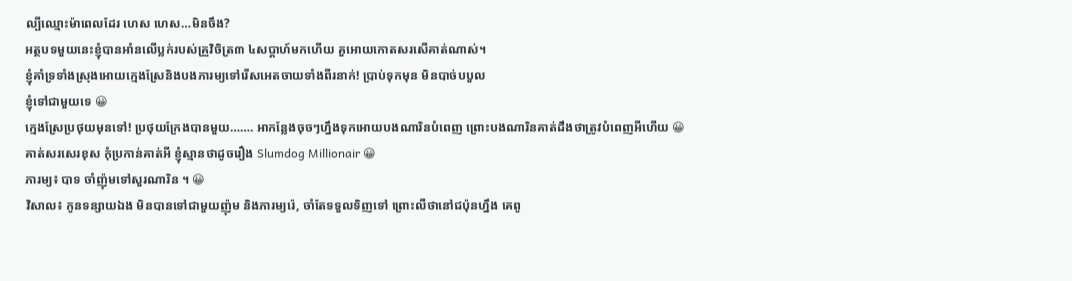ល្បីឈ្មោះម៉ាពេលដែរ ហេស ហេស…មិនចឹង?
អត្ថបទមួយនេះខ្ញុំបានអាំនលើប្លក់របស់គ្រួវិចិត្រ៣ ៤សប្ដាហ៍មកហើយ គួអោយកោតសរសើគាត់ណាស់។
ខ្ញុំគាំទ្រទាំងស្រុងអោយក្មេងស្រែនិងបងភារម្យទៅរើសអេតចាយទាំងពីរនាក់! ប្រាប់ទុកមុន មិនបាច់បបួល
ខ្ញុំទៅជាមួយទេ 😀
ក្មេងស្រែប្រថុយមុនទៅ! ប្រថុយក្រែងបានមួយ……. អាកន្លែងចុចៗហ្នឹងទុកអោយបងណារិនបំពេញ ព្រោះបងណារិនគាត់ដឹងថាត្រូវបំពេញអីហើយ 😀
គាត់សរសេរខុស កុំប្រកាន់គាត់អី ខ្ញុំស្មានថាដូចរឿង Slumdog Millionair 😀
ភារម្យ៖ បាទ ចាំញ៉ុមទៅសួរណារិន ។ 😀
វិសាល៖ កូនទន្សាយឯង មិនបានទៅជាមួយញ៉ុម និងភារម្យរ៉េ, ចាំតែទទួលទិញទៅ ព្រោះលឺថានៅជប៉ុនហ្នឹង គេពូ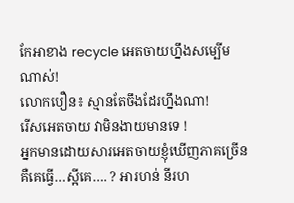កែអាខាង recycle អេតចាយហ្នឹងសម្បើមណាស់!
លោកបឿន៖ ស្មានតែចឹងដែរហ្នឹងណា!
រើសអេតចាយ វាមិនងាយមានទេ !
អ្នកមានដោយសារអេតចាយខ្ញុំឃើញភាគច្រើន
គឺគេធ្វើ…ស្អីគេ…. ? អារហន់ នីរហ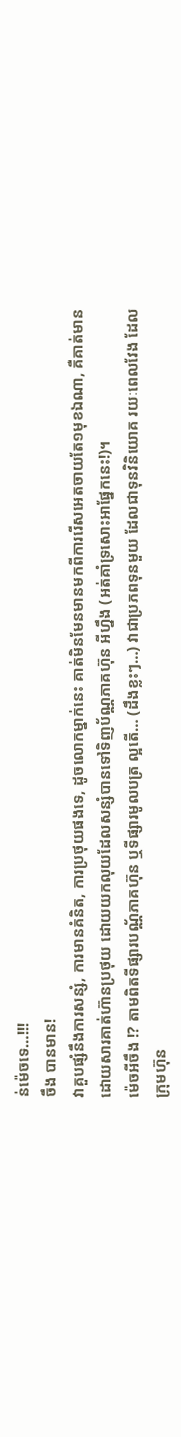ន់ម៉េចទេ…!!!
ចឹង បានមាន!
វាគួបផ្សំនឹងការសន្សំ, ការមានគំនិត, ការប្រថុយផងទេ, ដូចលោកម្នាក់នេះ គាត់មិនមែនមានមកពីការរើសអេតចាយតែ១មុខឯណា, គឺគាត់មានដោយសារគាត់ហ៊ានប្រថុយ ដោយយកលុយដែលសន្សំបានទៅទិញប័ណ្ណភាគហ៊ុន អីហ្នឹង (អត់គាំទ្រសោះអាផ្នែកនេះ!)។
ម៉េចអីចឹង !? តាមពិតទីផ្សារបណ្ណ័ភាគហ៊ុន ឬទីផ្សារមូលបត្រ ល្អតើ… (ដឹងខ្លះៗ…) វាជាប្រភពទុនមួយ ដែលជាទុនវិនិយោគ រយៈពេលវែង ដែលក្រុមហ៊ុន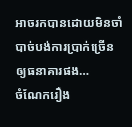អាចរកបានដោយមិនចាំបាច់បង់ការប្រាក់ច្រើនឲ្យធនាគារផង…
ចំណែករឿង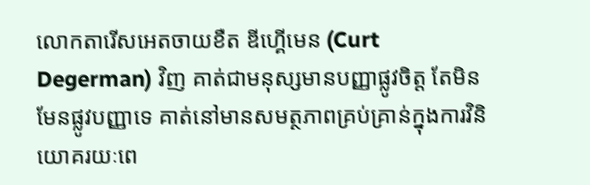លោកតារើសអេតចាយខឺត ឌីហ្គើមេន (Curt Degerman) វិញ គាត់ជាមនុស្សមានបញ្ញាផ្លូវចិត្ត តែមិនមែនផ្លូវបញ្ញាទេ គាត់នៅមានសមត្ថភាពគ្រប់គ្រាន់ក្នុងការវិនិយោគរយៈពេ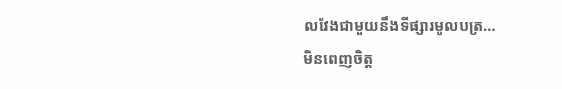លវែងជាមួយនឹងទីផ្សារមូលបត្រ…
មិនពេញចិត្ត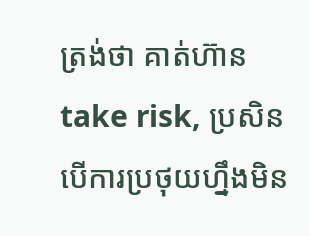ត្រង់ថា គាត់ហ៊ាន take risk, ប្រសិនបើការប្រថុយហ្នឹងមិន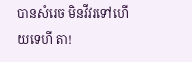បានសំរេច មិនវីវរទៅហើយទេហី តា!